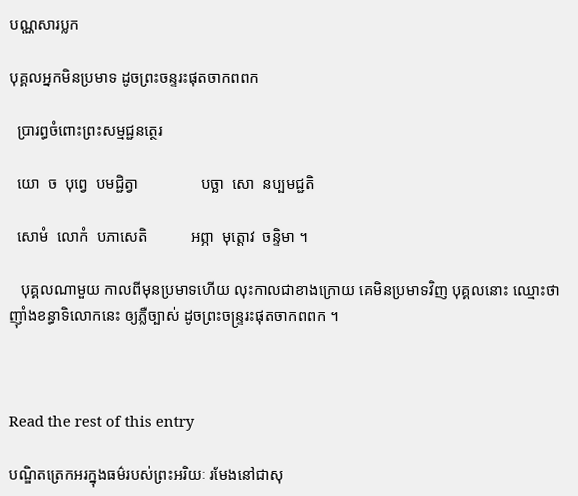បណ្ណសារប្លក

បុគ្គលអ្នកមិនប្រមាទ ដូចព្រះចន្ទរះផុតចាកពពក

  ប្រារព្ធចំពោះព្រះសម្មជ្ជនត្ថេរ

  យោ  ច  បុព្វេ  បមជ្ជិត្វា                បច្ឆា  សោ  នប្បមជ្ជតិ

  សោមំ  លោកំ  បភាសេតិ           អព្ភា  មុត្តោវ  ចន្ទិមា ។

   បុគ្គលណាមួយ កាលពីមុនប្រមាទហើយ លុះកាលជាខាងក្រោយ គេមិនប្រមាទវិញ បុគ្គលនោះ ឈ្មោះថា ញ៉ាំងខន្ធាទិលោកនេះ ឲ្យភ្លឺច្បាស់ ដូចព្រះចន្ទ្ររះផុតចាកពពក ។



Read the rest of this entry

បណ្ឌិតត្រេកអរក្នុងធម៌របស់ព្រះអរិយៈ រមែងនៅជាសុ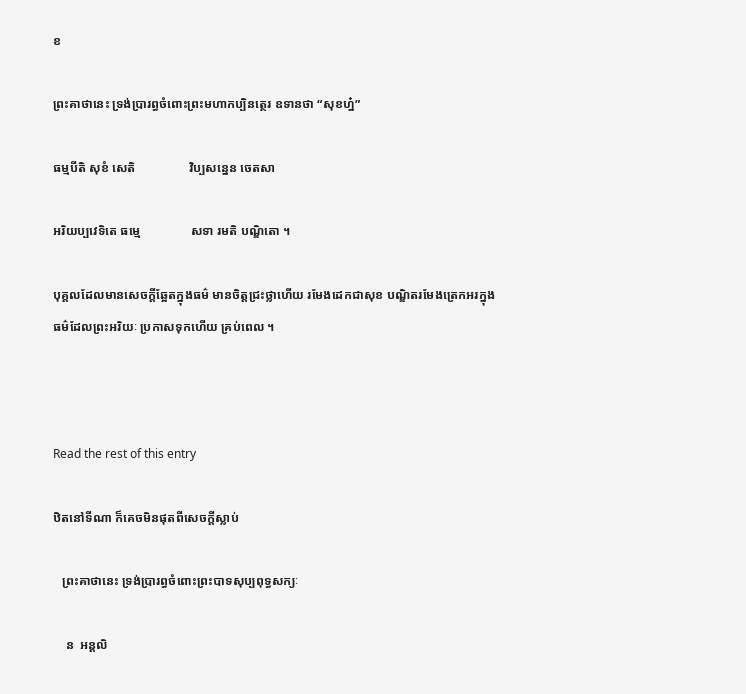ខ

ព្រះគាថានេះ ទ្រង់ប្រារព្ធចំពោះព្រះមហាកប្បិនត្ថេរ ឧទានថា “សុខហ្ន៎”

ធម្មបីតិ សុខំ សេតិ                 វិប្បសន្នេន ចេតសា

អរិយប្បវេទិតេ ធម្មេ                សទា រមតិ បណ្ឌិតោ ។

បុគ្គលដែលមានសេចក្តីឆ្អែតក្នុងធម៌ មានចិត្តជ្រះថ្លាហើយ រមែងដេកជាសុខ បណ្ឌិតរមែងត្រេកអរក្នុងធម៌ដែលព្រះអរិយៈ ប្រកាសទុកហើយ គ្រប់ពេល ។



Read the rest of this entry

ឋិតនៅទីណា ក៏គេចមិនផុតពីសេចក្តីស្លាប់

   ព្រះគាថានេះ ទ្រង់ប្រារព្ធចំពោះព្រះបាទសុប្បពុទ្ធសក្យៈ

    ន  អន្តលិ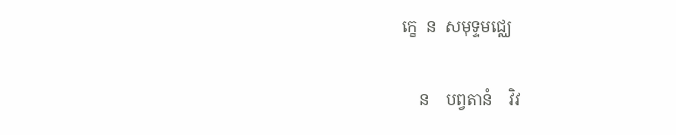ក្ខេ  ន  សមុទ្ទមជ្ឈេ

    ន    បព្វតានំ    វិវ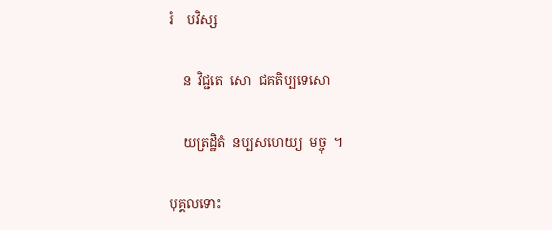រំ    បវិស្ស

    ន  វិជ្ជតេ  សោ  ជគតិប្បទេសោ

    យត្រដ្ឋិតំ  នប្បសហេយ្យ  មច្ចុ  ។

បុគ្គលទោះ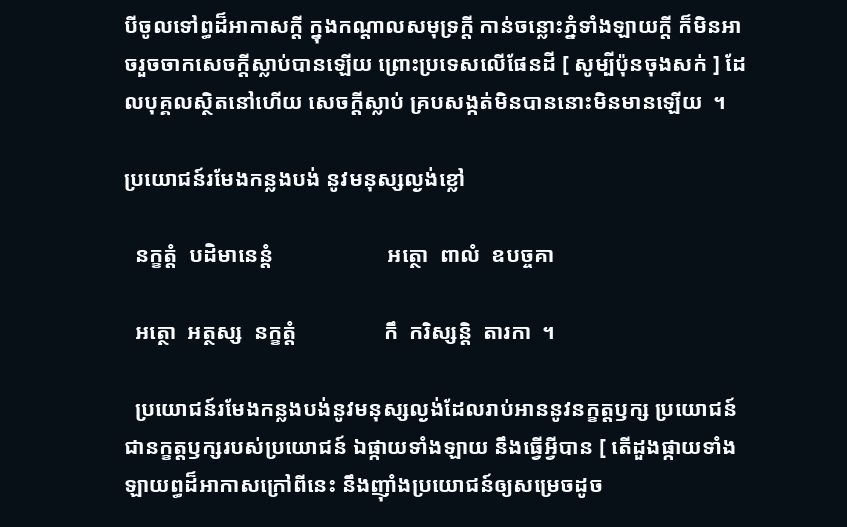បីចូលទៅព្ធដ៏អាកាសក្តី ក្នុងកណ្តាលសមុទ្រក្តី កាន់ចន្លោះភ្នំទាំងឡាយក្តី ក៏មិនអាចរួចចាកសេចក្តីស្លាប់បានឡើយ ព្រោះប្រទេសលើផែនដី [ សូម្បីប៉ុនចុងសក់ ] ដែលបុគ្គលស្ថិតនៅហើយ សេចក្តីស្លាប់ គ្របសង្កត់មិនបាននោះមិនមានឡើយ  ។

ប្រយោជន៍រមែងកន្លងបង់ នូវមនុស្សល្ងង់ខ្លៅ

  នក្ខត្តំ  បដិមានេន្តំ                     អត្ថោ  ពាលំ  ឧបច្ចគា

  អត្ថោ  អត្ថស្ស  នក្ខត្តំ                កឹ  ករិស្សន្តិ  តារកា  ។

  ប្រយោជន៍រមែងកន្លងបង់នូវមនុស្សល្ងង់ដែលរាប់អាននូវនក្ខត្តឫក្ស ប្រយោជន៍ជានក្ខត្តឫក្សរបស់ប្រយោជន៍ ឯផ្កាយទាំងឡាយ នឹងធ្វើអ្វីបាន [ តើដួងផ្កាយទាំងឡាយព្ធដ៏អាកាសក្រៅពីនេះ នឹងញ៉ាំងប្រយោជន៍ឲ្យសម្រេចដូច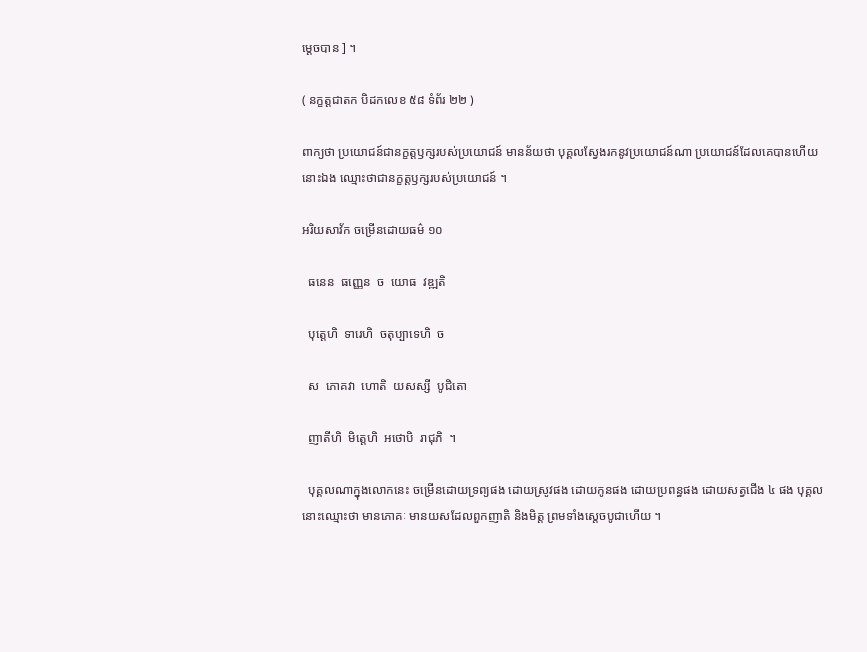ម្តេចបាន ] ។

( នក្ខត្តជាតក បិដកលេខ ៥៨ ទំព័រ ២២ )

ពាក្យថា ប្រយោជន៍ជានក្ខត្តឫក្សរបស់ប្រយោជន៍ មានន័យថា បុគ្គលស្វែងរកនូវប្រយោជន៍ណា ប្រយោជន៍ដែលគេបានហើយនោះឯង ឈ្មោះថាជានក្ខត្តឫក្សរបស់ប្រយោជន៍ ។

អរិយសាវ័ក ចម្រើនដោយធម៌ ១០

  ធនេន  ធញ្ញេន  ច  យោធ  វឌ្ឍតិ

  បុត្តេហិ  ទារេហិ  ចតុប្បាទេហិ  ច

  ស  ភោគវា  ហោតិ  យសស្សី  បូជិតោ

  ញាតីហិ  មិត្តេហិ  អថោបិ  រាជុភិ  ។

  បុគ្គលណាក្នុងលោកនេះ ចម្រើនដោយទ្រព្យផង ដោយស្រូវផង ដោយកូនផង ដោយប្រពន្ធផង ដោយសត្វជើង ៤ ផង បុគ្គលនោះឈ្មោះថា មានភោគៈ មានយសដែលពួកញាតិ និងមិត្ត ព្រមទាំងស្តេចបូជាហើយ ។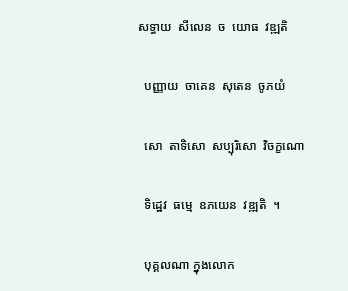សទ្ធាយ  សីលេន  ច  យោធ  វឌ្ឍតិ

  បញ្ញាយ  ចាគេន  សុតេន  ចូភយំ

  សោ  តាទិសោ  សប្បុរិសោ  វិចក្ខណោ

  ទិដ្ឋេវ  ធម្មេ  ឧភយេន  វឌ្ឍតិ  ។

  បុគ្គលណា ក្នុងលោក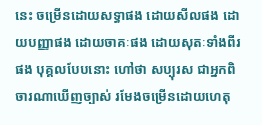នេះ ចម្រើនដោយសទ្ធាផង ដោយសីលផង ដោយបញ្ញាផង ដោយចាគៈផង ដោយសុតៈទាំងពីរផង បុគ្គលបែបនោះ ហៅថា សប្បុរស ជាអ្នកពិចារណាឃើញច្បាស់ រមែងចម្រើនដោយហេតុ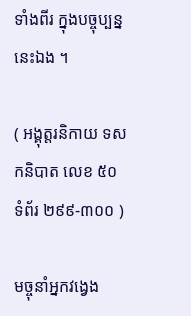ទាំងពីរ ក្នុងបច្ចុប្បន្ននេះឯង ។

( អង្គុត្តរនិកាយ ទសកនិបាត លេខ ៥០ ទំព័រ ២៩៩-៣០០ )

មច្ចុនាំអ្នកវង្វេង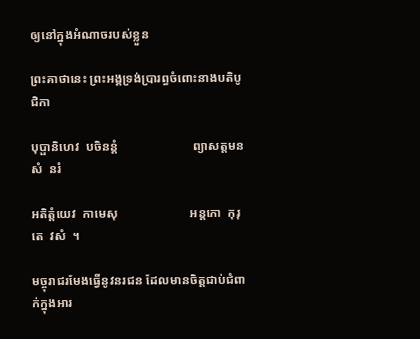ឲ្យនៅក្នុងអំណាចរបស់ខ្លួន

ព្រះគាថានេះ ព្រះអង្គទ្រង់ប្រារព្ធចំពោះនាងបតិបូជិកា

បុប្ផានិហេវ  បចិនន្តំ                        ព្យាសត្តមនសំ  នរំ

អតិត្តំយេវ  កាមេសុ                       អន្តកោ  កុរុតេ  វសំ  ។

មច្ចុរាជរមែងធ្វើនូវនរជន ដែលមានចិត្តជាប់ជំពាក់ក្នុងអារ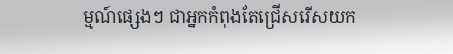ម្មណ៍ផ្សេងៗ ជាអ្នកកំពុងតែជ្រើសរើសយក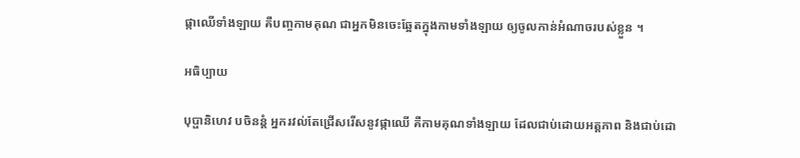ផ្កាឈើទាំងឡាយ គឺបញ្ចកាមគុណ ជាអ្នកមិនចេះឆ្អែតក្នុងកាមទាំងឡាយ ឲ្យចូលកាន់អំណាចរបស់ខ្លួន ។

អធិប្បាយ

បុប្ផានិហេវ បចិនន្តំ អ្នករវល់តែជ្រើសរើសនូវផ្កាឈើ គឺកាមគុណទាំងឡាយ ដែលជាប់ដោយអត្តភាព និងជាប់ដោ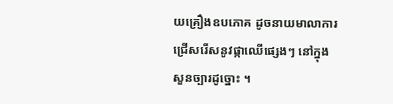យគ្រឿងឧបភោគ ដូចនាយមាលាការ ជ្រើសរើសនូវផ្កាឈើផ្សេងៗ នៅក្នុងសួនច្បារដូច្នោះ ។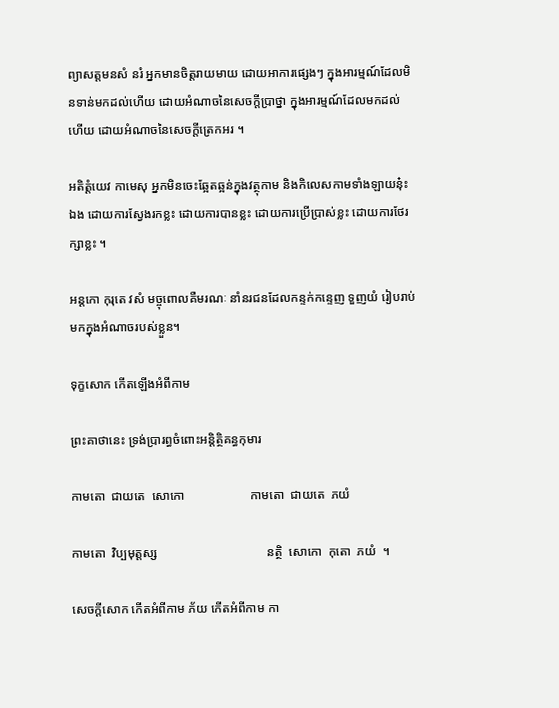ព្យាសត្តមនសំ នរំ អ្នកមានចិត្តរាយមាយ ដោយអាការផ្សេងៗ ក្នុងអារម្មណ៍ដែលមិនទាន់មកដល់ហើយ ដោយអំណាចនៃសេចក្តីប្រាថ្នា ក្នុងអារម្មណ៍ដែលមកដល់ហើយ ដោយអំណាចនៃសេចក្តីត្រេកអរ ។

អតិត្តំយេវ កាមេសុ អ្នកមិនចេះឆ្អែតឆ្អន់ក្នុងវត្ថុកាម និងកិលេសកាមទាំងឡាយនុ៎ះឯង ដោយការស្វែងរកខ្លះ ដោយការបានខ្លះ ដោយការប្រើប្រាស់ខ្លះ ដោយការថែរក្សាខ្លះ ។

អន្តកោ កុរុតេ វសំ មច្ចុពោលគឺមរណៈ នាំនរជនដែលកន្ទក់កន្ទេញ ទួញយំ រៀបរាប់មកក្នុងអំណាចរបស់ខ្លួន។

ទុក្ខសោក កើតឡើងអំពីកាម

ព្រះគាថានេះ ទ្រង់ប្រារព្ធចំពោះអន្តិត្ថិគន្ធកុមារ

កាមតោ  ជាយតេ  សោកោ                     កាមតោ  ជាយតេ  ភយំ

កាមតោ  វិប្បមុត្តស្ស                                   នត្ថិ  សោកោ  កុតោ  ភយំ  ។

សេចក្តីសោក កើតអំពីកាម ភ័យ កើតអំពីកាម កា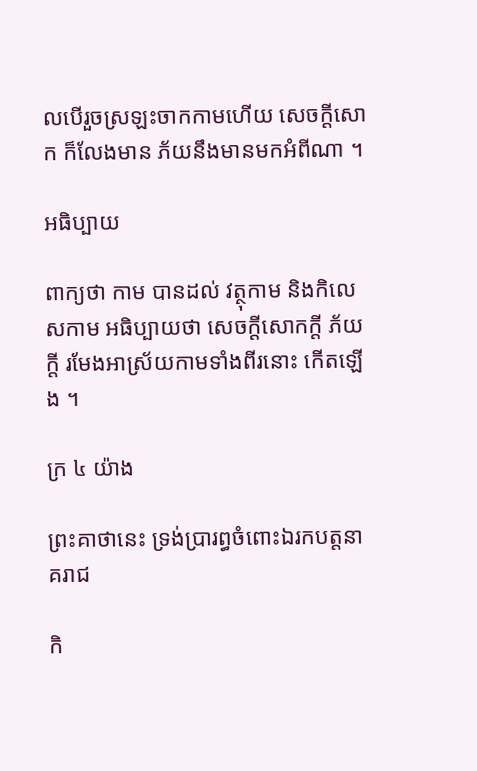លបើរួចស្រឡះចាកកាមហើយ សេចក្តីសោក ក៏លែងមាន ភ័យនឹងមានមកអំពីណា ។

អធិប្បាយ

ពាក្យថា កាម បានដល់ វត្ថុកាម និងកិលេសកាម អធិប្បាយថា សេចក្តីសោកក្តី ភ័យក្តី រមែងអាស្រ័យកាមទាំងពីរនោះ កើតឡើង ។

ក្រ ៤ យ៉ាង

ព្រះគាថានេះ ទ្រង់ប្រារព្ធចំពោះឯរកបត្តនាគរាជ

កិ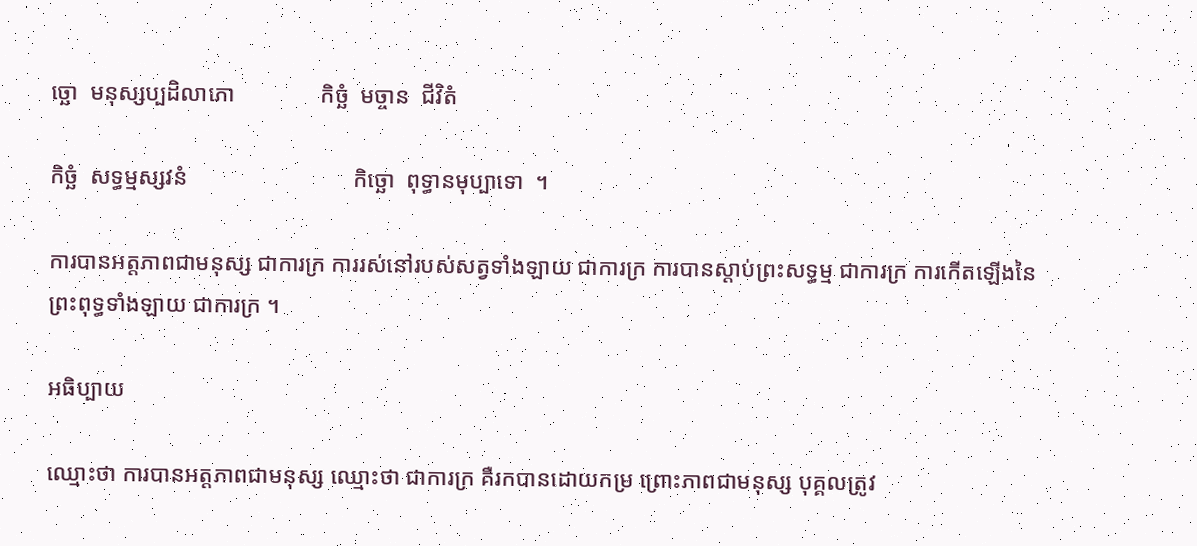ច្ឆោ  មនុស្សប្បដិលាភោ               កិច្ឆំ  មច្ចាន  ជីវិតំ

កិច្ឆំ  សទ្ធម្មស្សវនំ                             កិច្ឆោ  ពុទ្ធានមុប្បាទោ  ។

ការបានអត្តភាពជាមនុស្ស ជាការក្រ ការរស់នៅរបស់សត្វទាំងឡាយ ជាការក្រ ការបានស្តាប់ព្រះសទ្ធម្ម ជាការក្រ ការកើតឡើងនៃព្រះពុទ្ធទាំងឡាយ ជាការក្រ ។

អធិប្បាយ

ឈ្មោះថា ការបានអត្តភាពជាមនុស្ស ឈ្មោះថា ជាការក្រ គឺរកបានដោយកម្រ ព្រោះភាពជាមនុស្ស បុគ្គលត្រូវ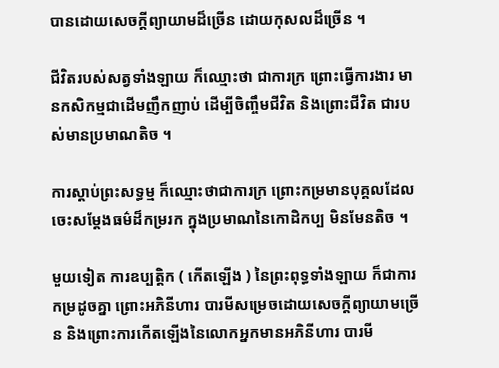បានដោយសេចក្តីព្យាយាមដ៏ច្រើន ដោយកុសលដ៏ច្រើន ។

ជីវិតរបស់សត្វទាំងឡាយ ក៏ឈ្មោះថា ជាការក្រ ព្រោះធ្វើការងារ មានកសិកម្មជាដើមញឹកញាប់ ដើម្បីចិញ្ចឹមជីវិត និងព្រោះជីវិត ជារបស់មានប្រមាណតិច ។

ការស្តាប់ព្រះសទ្ធម្ម ក៏ឈ្មោះថាជាការក្រ ព្រោះកម្រមានបុគ្គលដែលចេះសម្តែងធម៌ដ៏កម្ររក ក្នុងប្រមាណនៃកោដិកប្ប មិនមែនតិច ។

មួយទៀត ការឧប្បតិ្តក ( កើតឡើង ) នៃព្រះពុទ្ធទាំងឡាយ ក៏ជាការកម្រដូចគ្នា ព្រោះអភិនីហារ បារមីសម្រេចដោយសេចក្តីព្យាយាមច្រើន និងព្រោះការកើតឡើងនៃលោកអ្នកមានអភិនីហារ បារមី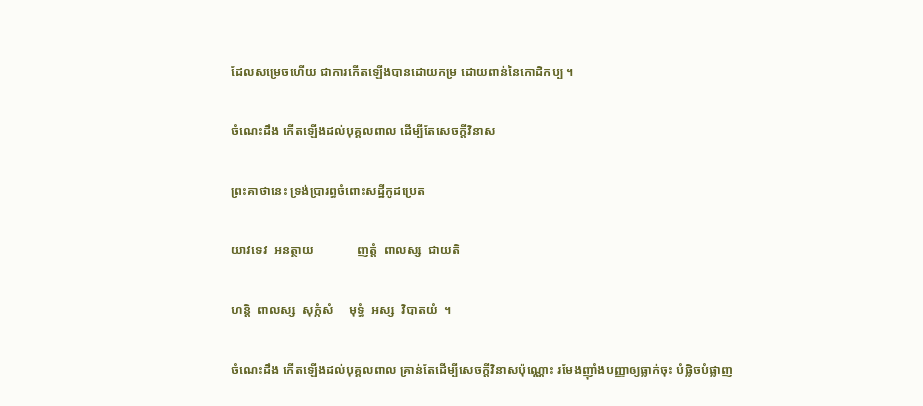ដែលសម្រេចហើយ ជាការកើតឡើងបានដោយកម្រ ដោយពាន់នៃកោដិកប្ប ។

ចំណេះដឹង កើតឡើងដល់បុគ្គលពាល ដើម្បីតែសេចក្តីវិនាស

ព្រះគាថានេះ ទ្រង់ប្រារព្ធចំពោះសដ្ឋីកូដប្រេត

យាវទេវ  អនត្ថាយ              ញត្តំ  ពាលស្ស  ជាយតិ

ហន្តិ  ពាលស្ស  សុក្កំសំ     មុទ្ធំ  អស្ស  វិបាតយំ  ។

ចំណេះដឹង កើតឡើងដល់បុគ្គលពាល គ្រាន់តែដើម្បីសេចក្តីវិនាសប៉ុណ្ណោះ រមែងញ៉ាំងបញ្ញាឲ្យធ្លាក់ចុះ បំផ្លិចបំផ្លាញ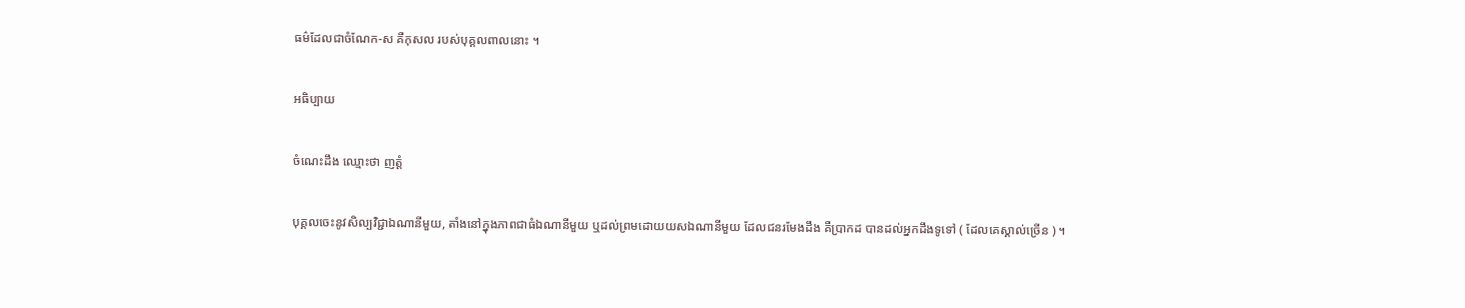ធម៌ដែលជាចំណែក-ស គឺកុសល របស់បុគ្គលពាលនោះ ។

អធិប្បាយ

ចំណេះដឹង ឈ្មោះថា ញត្តំ

បុគ្គលចេះនូវសិល្បវិជ្ជាឯណានីមួយ, តាំងនៅក្នុងភាពជាធំឯណានីមួយ ឬដល់ព្រមដោយយសឯណានីមួយ ដែលជនរមែងដឹង គឺប្រាកដ បានដល់អ្នកដឹងទូទៅ ( ដែលគេស្គាល់ច្រើន ) ។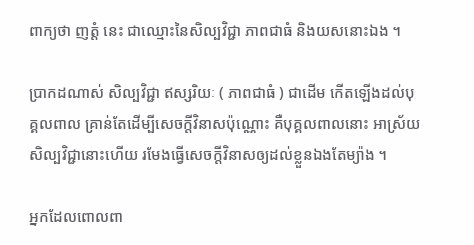ពាក្យថា ញត្តំ នេះ ជាឈ្មោះនៃសិល្បវិជ្ជា ភាពជាធំ និងយសនោះឯង ។

ប្រាកដណាស់ សិល្បវិជ្ជា ឥស្សរិយៈ ( ភាពជាធំ ) ជាដើម កើតឡើងដល់បុគ្គលពាល គ្រាន់តែដើម្បីសេចក្តីវិនាសប៉ុណ្ណោះ គឺបុគ្គលពាលនោះ អាស្រ័យសិល្បវិជ្ជានោះហើយ រមែងធ្វើសេចក្តីវិនាសឲ្យដល់ខ្លួនឯងតែម្យ៉ាង ។

អ្នកដែលពោលពា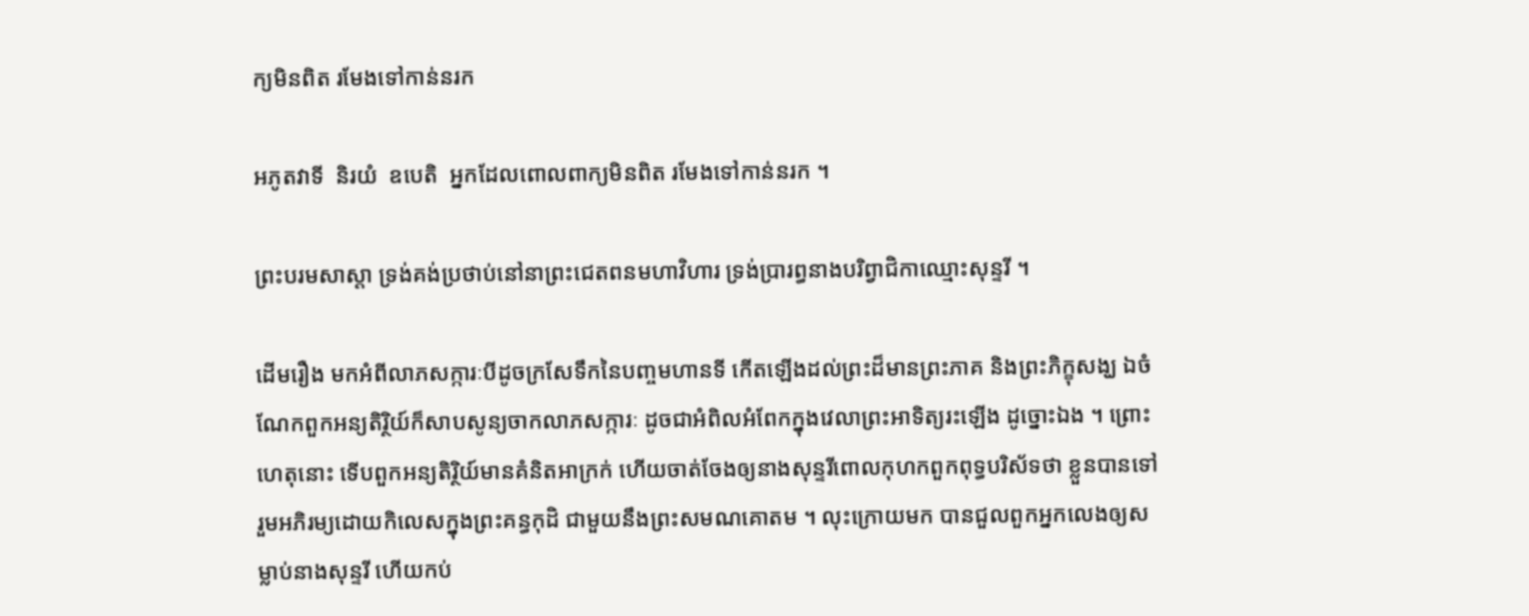ក្យមិនពិត រមែងទៅកាន់នរក

អភូតវាទី  និរយំ  ឧបេតិ  អ្នកដែលពោលពាក្យមិនពិត រមែងទៅកាន់នរក ។

ព្រះបរមសាស្តា ទ្រង់គង់ប្រថាប់នៅនាព្រះជេតពនមហាវិហារ ទ្រង់ប្រារព្ធនាងបរិព្វាជិកាឈ្មោះសុន្ទរី ។

ដើមរឿង មកអំពីលាភសក្ការៈបីដូចក្រសែទឹកនៃបញ្ចមហានទី កើតឡើងដល់ព្រះដ៏មានព្រះភាគ និងព្រះភិក្ខុសង្ឃ ឯចំណែកពួកអន្យតិរ្ថិយ៍ក៏សាបសូន្យចាកលាភសក្ការៈ ដូចជាអំពិលអំពែកក្នុងវេលាព្រះអាទិត្យរះឡើង ដូច្នោះឯង ។ ព្រោះហេតុនោះ ទើបពួកអន្យតិរ្ថិយ៍មានគំនិតអាក្រក់ ហើយចាត់ចែងឲ្យនាងសុន្ទរីពោលកុហកពួកពុទ្ធបរិស័ទថា ខ្លួនបានទៅរួមអភិរម្យដោយកិលេសក្នុងព្រះគន្ធកុដិ ជាមួយនឹងព្រះសមណគោតម ។ លុះក្រោយមក បានជួលពួកអ្នកលេងឲ្យសម្លាប់នាងសុន្ទរី ហើយកប់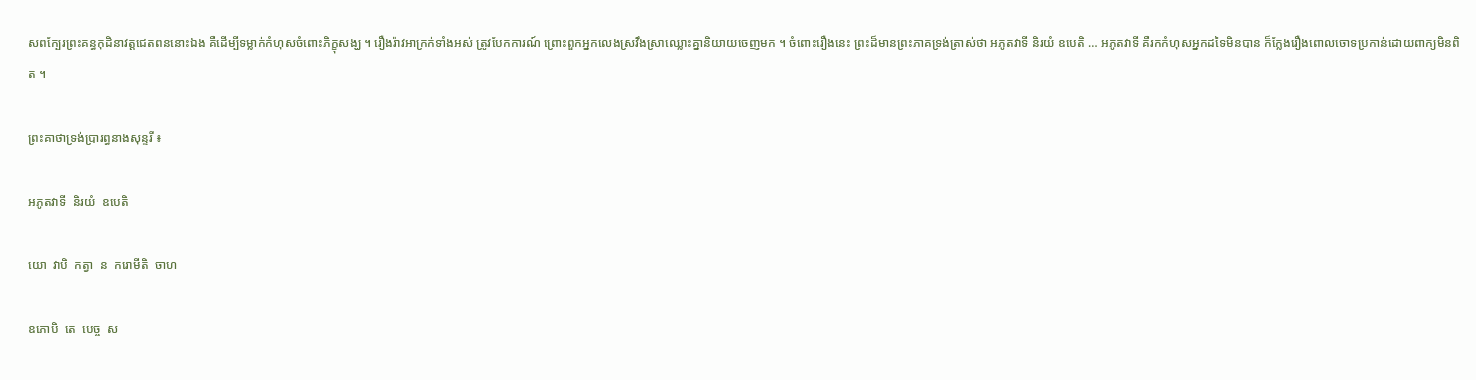សពក្បែរព្រះគន្ធកុដិនាវត្តជេតពននោះឯង គឺដើម្បីទម្លាក់កំហុសចំពោះភិក្ខុសង្ឃ ។ រឿងរ៉ាវអាក្រក់ទាំងអស់ ត្រូវបែកការណ៍ ព្រោះពួកអ្នកលេងស្រវឹងស្រាឈ្លោះគ្នានិយាយចេញមក ។ ចំពោះរឿងនេះ ព្រះដ៏មានព្រះភាគទ្រង់ត្រាស់ថា អភូតវាទី និរយំ ឧបេតិ … អភូតវាទី គឺរកកំហុសអ្នកដទៃមិនបាន ក៏ក្លែងរឿងពោលចោទប្រកាន់ដោយពាក្យមិនពិត ។

ព្រះគាថាទ្រង់ប្រារព្ធនាងសុន្ទរី ៖

អភូតវាទី  និរយំ  ឧបេតិ

យោ  វាបិ  កត្វា  ន  ករោមីតិ  ចាហ

ឧភោបិ  តេ  បេច្ច  ស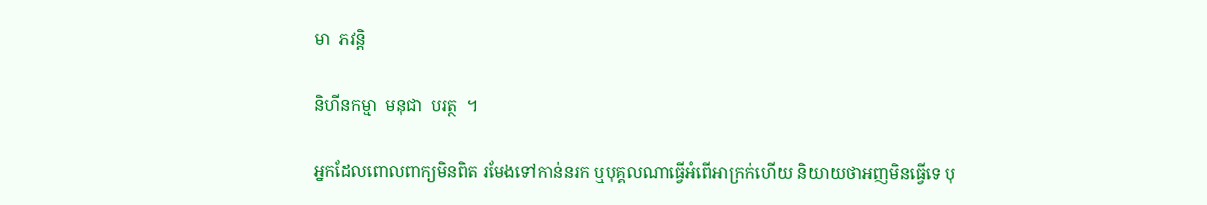មា  ភវន្តិ

និហីនកម្មា  មនុជា  បរត្ថ  ។

អ្នកដែលពោលពាក្យមិនពិត រមែងទៅកាន់នរក ឬបុគ្គលណាធ្វើអំពើអាក្រក់ហើយ និយាយថាអញមិនធ្វើទេ បុ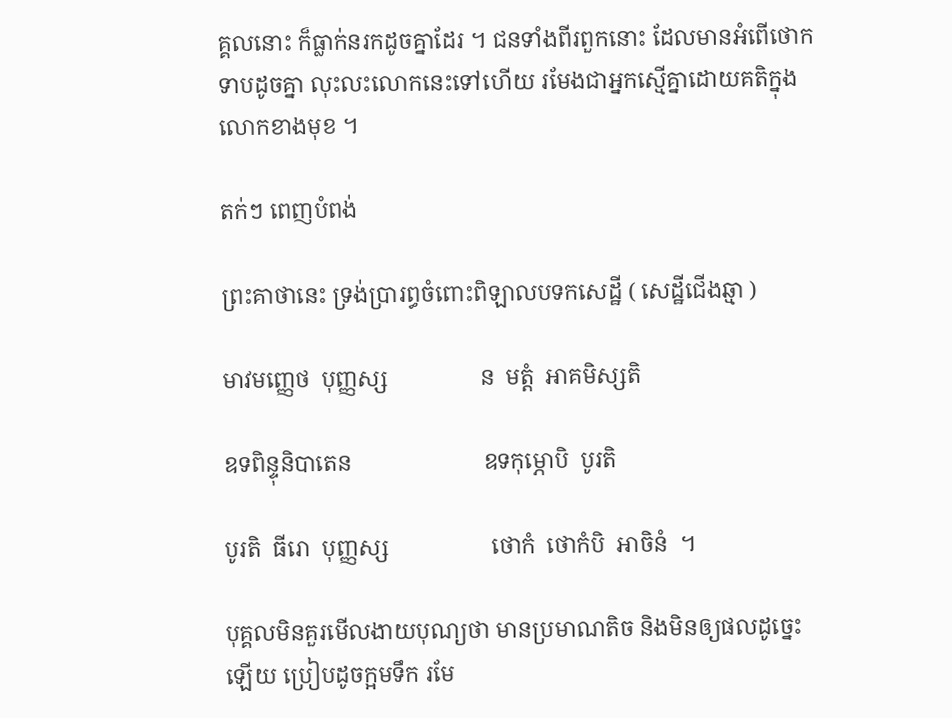គ្គលនោះ ក៏ធ្លាក់នរកដូចគ្នាដែរ ។ ជនទាំងពីរពួកនោះ ដែលមានអំពើថោកទាបដូចគ្នា លុះលះលោកនេះទៅហើយ រមែងជាអ្នកស្មើគ្នាដោយគតិក្នុងលោកខាងមុខ ។

តក់ៗ ពេញបំពង់

ព្រះគាថានេះ ទ្រង់ប្រារព្ធចំពោះពិឡាលបទកសេដ្ឋី ( សេដ្ឋីជើងឆ្មា )

មាវមញ្ញេថ  បុញ្ញស្ស                ន  មត្តំ  អាគមិស្សតិ

ឧទពិន្ទុនិបាតេន                       ឧទកុម្ភោបិ  បូរតិ

បូរតិ  ធីរោ  បុញ្ញស្ស                  ថោកំ  ថោកំបិ  អាចិនំ  ។

បុគ្គលមិនគួរមើលងាយបុណ្យថា មានប្រមាណតិច និងមិនឲ្យផលដូច្នេះឡើយ ប្រៀបដូចក្អមទឹក រមែ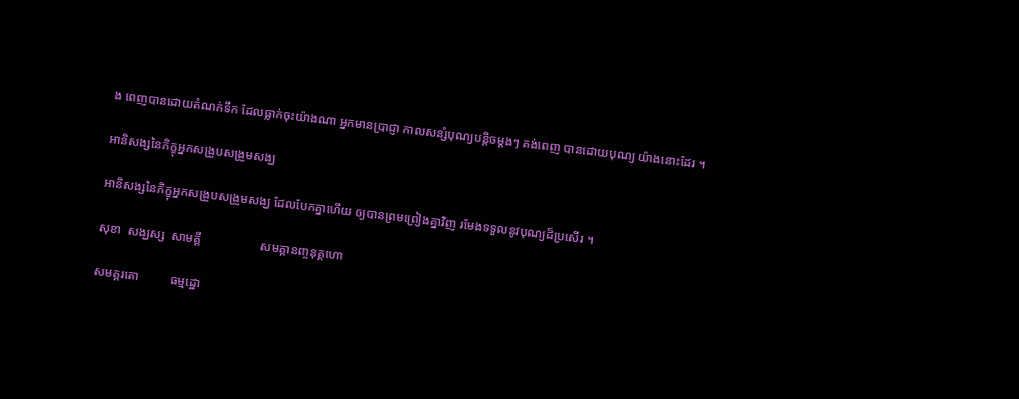ង ពេញបានដោយតំណក់ទឹក ដែលធ្លាក់ចុះយ៉ាងណា អ្នកមានប្រាជ្ញា កាលសន្សំបុណ្យបន្តិចម្តងៗ គង់ពេញ បានដោយបុណ្យ យ៉ាងនោះដែរ ។

អានិសង្សនៃភិក្ខុអ្នកសង្រួបសង្រួមសង្ឃ

អានិសង្សនៃភិក្ខុអ្នកសង្រួបសង្រួមសង្ឃ ដែលបែកគ្នាហើយ ឲ្យបានព្រមព្រៀងគ្នាវិញ រមែងទទួលនូវបុណ្យដ៏ប្រសើរ ។

សុខា  សង្ឃស្ស  សាមគ្គី                   សមគ្គានញ្ចនុគ្គហោ

សមគ្គរតោ          ធម្មដ្ឋោ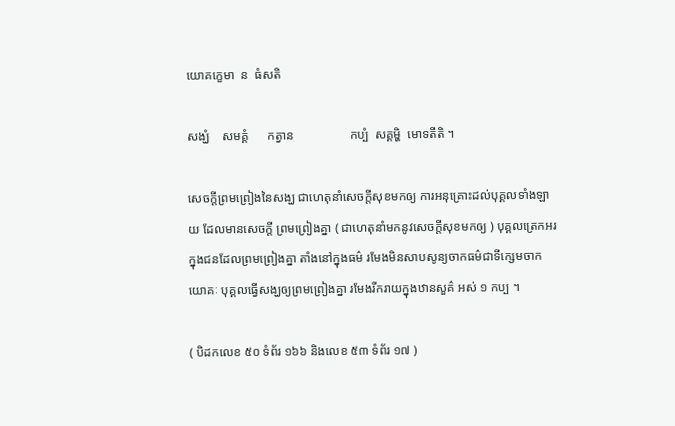យោគកេ្ខមា  ន  ធំសតិ

សង្ឃំ    សមគ្គំ      កត្វាន                  កប្បំ  សគ្គម្ហិ  មោទតីតិ ។

សេចក្តីព្រមព្រៀងនៃសង្ឃ ជាហេតុនាំសេចក្តីសុខមកឲ្យ ការអនុគ្រោះដល់បុគ្គលទាំងឡាយ ដែលមានសេចក្តី ព្រមព្រៀងគ្នា ( ជាហេតុនាំមកនូវសេចក្តីសុខមកឲ្យ ) បុគ្គលត្រេកអរ ក្នុងជនដែលព្រមព្រៀងគ្នា តាំងនៅក្នុងធម៌ រមែងមិនសាបសូន្យចាកធម៌ជាទីក្សេមចាកយោគៈ បុគ្គលធ្វើសង្ឃឲ្យព្រមព្រៀងគ្នា រមែងរីករាយក្នុងឋានសួគ៌ អស់ ១ កប្ប ។

( បិដកលេខ ៥០ ទំព័រ ១៦៦ និងលេខ ៥៣ ទំព័រ ១៧ )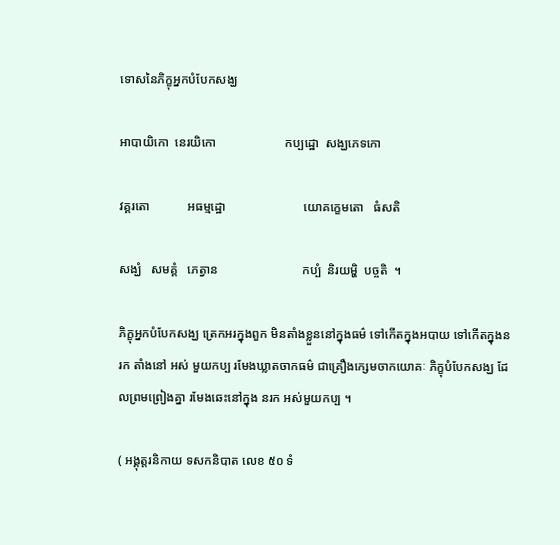ទោសនៃភិក្ខុអ្នកបំបែកសង្ឃ

អាបាយិកោ  នេរយិកោ                      កប្បដ្ឋោ  សង្ឃភេទកោ

វគ្គរតោ            អធម្មដ្ឋោ                         យោគក្ខេមតោ   ធំសតិ

សង្ឃំ   សមគ្គំ   ភេត្វាន                           កប្បំ  និរយម្ហិ  បច្ចតិ  ។

ភិក្ខុអ្នកបំបែកសង្ឃ ត្រេកអរក្នុងពួក មិនតាំងខ្លួននៅក្នុងធម៌ ទៅកើតក្នុងអបាយ ទៅកើតក្នុងនរក តាំងនៅ អស់ មួយកប្ប រមែងឃ្លាតចាកធម៌ ជាគ្រឿងក្សេមចាកយោគៈ ភិក្ខុបំបែកសង្ឃ ដែលព្រមព្រៀងគ្នា រមែងឆេះនៅក្នុង នរក អស់មួយកប្ប ។

( អង្គុត្តរនិកាយ ទសកនិបាត លេខ ៥០ ទំ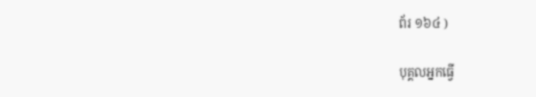ព័រ ១៦៤ )

បុគ្គលអ្នកធ្វើ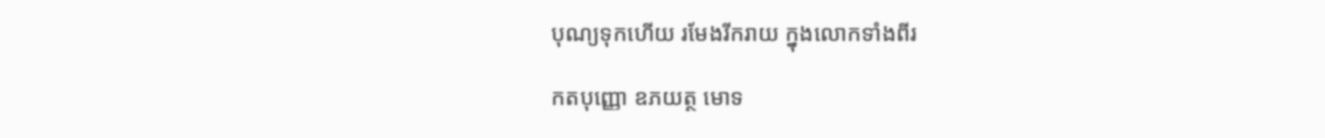បុណ្យទុកហើយ រមែងរីករាយ ក្នុងលោកទាំងពីរ

កតបុញ្ញោ ឧភយត្ថ មោទ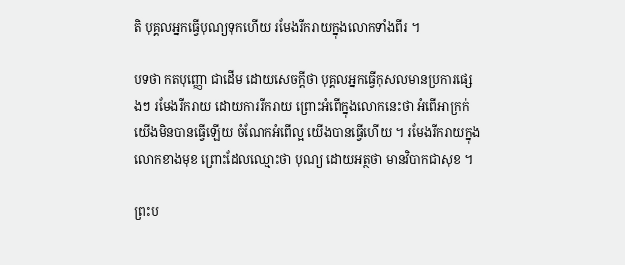តិ បុគ្គលអ្នកធ្វើបុណ្យទុកហើយ រមែងរីករាយក្នុងលោកទាំងពីរ ។

បទថា កតបុញ្ញោ ជាដើម ដោយសេចក្តីថា បុគ្គលអ្នកធ្វើកុសលមានប្រការផ្សេងៗ រមែងរីករាយ ដោយការរីករាយ ព្រោះអំពើក្នុងលោកនេះថា អំពើអាក្រក់ យើងមិនបានធ្វើឡើយ ចំណែកអំពើល្អ យើងបានធ្វើហើយ ។ រមែងរីករាយក្នុងលោកខាងមុខ ព្រោះដែលឈ្មោះថា បុណ្យ ដោយអត្ថថា មានវិបាកជាសុខ ។

ព្រះប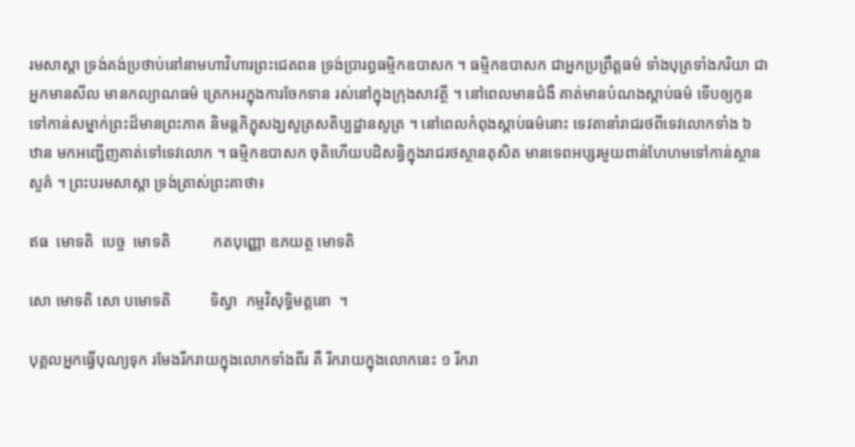រមសាស្តា ទ្រង់គង់ប្រថាប់នៅនាមហាវិហារព្រះជេតពន ទ្រង់បា្ររព្ធធម្មិកឧបាសក ។ ធម្មិកឧបាសក ជាអ្នកប្រព្រឹត្តធម៌ ទាំងបុត្រទាំងភរិយា ជាអ្នកមានសីល មានកល្យាណធម៌ ត្រេកអរក្នុងការចែកទាន រស់នៅក្នុងក្រុងសាវត្ថី ។ នៅពេលមានជំងឺ គាត់មានបំណងស្តាប់ធម៌ ទើបឲ្យកូនទៅកាន់សម្នាក់ព្រះដ៏មានព្រះភាគ និមន្តភិក្ខុសង្ឃសូត្រសតិប្បដ្ឋានសូត្រ ។ នៅពេលកំពុងស្តាប់ធម៌នោះ ទេវតានាំរាជរថពីទេវលោកទាំង ៦ ឋាន មកអញ្ជើញគាត់ទៅទេវលោក ។ ធម្មិកឧបាសក ចុតិហើយបដិសន្ធិក្នុងរាជរថស្ថានតុសិត មានទេពអប្សរមួយពាន់ហែហមទៅកាន់ស្ថានសួគ៌ ។ ព្រះបរមសាស្តា ទ្រង់ត្រាស់ព្រះគាថា៖

ឥធ  មោទតិ  បេច្ច  មោទតិ           កតបុញ្ញោ ឧភយត្ថ មោទតិ

សោ មោទតិ សោ បមោទតិ          ទិស្វា  កម្មវិសុទ្ធិមត្តនោ  ។

បុគ្គលអ្នកធ្វើបុណ្យទុក រមែងរីករាយក្នុងលោកទាំងពីរ គឺ រីករាយក្នុងលោកនេះ ១ រីករា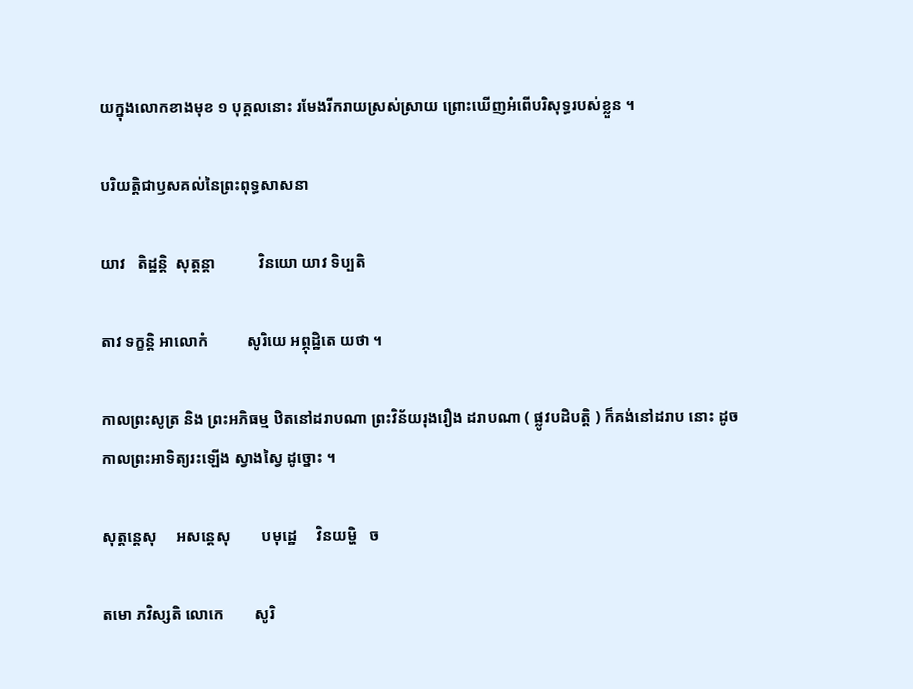យក្នុងលោកខាងមុខ ១ បុគ្គលនោះ រមែងរីករាយស្រស់ស្រាយ ព្រោះឃើញអំពើបរិសុទ្ធរបស់ខ្លួន ។

បរិយត្តិជាឫសគល់នៃព្រះពុទ្ធសាសនា

យាវ   តិដ្ឋន្តិ  សុត្តន្តា           វិនយោ យាវ ទិប្បតិ

តាវ ទក្ខន្តិ អាលោកំ          សូរិយេ អព្ភុដ្ឋិតេ យថា ។

កាលព្រះសូត្រ និង ព្រះអភិធម្ម ឋិតនៅដរាបណា ព្រះវិន័យរុងរឿង ដរាបណា ( ផ្លូវបដិបត្តិ ) ក៏គង់នៅដរាប នោះ ដូចកាលព្រះអាទិត្យរះឡើង ស្វាងស្វៃ ដូច្នោះ ។

សុត្តន្តេសុ     អសន្តេសុ        បមុដ្ឋេ     វិនយម្ហិ   ច

តមោ ភវិស្សតិ លោកេ        សូរិ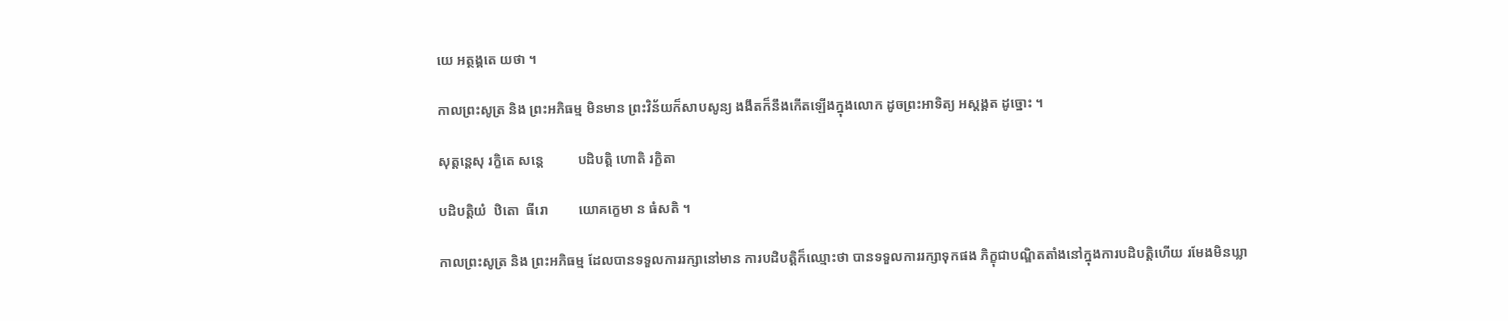យេ អត្ថង្គតេ យថា ។

កាលព្រះសូត្រ និង ព្រះអភិធម្ម មិនមាន ព្រះវិន័យក៏សាបសូន្យ ងងឹតក៏នឹងកើតឡើងក្នុងលោក ដូចព្រះអាទិត្យ អស្តង្គត ដូច្នោះ ។

សុត្តន្តេសុ រក្ខិតេ សន្តេ          បដិបត្តិ ហោតិ រក្ខិតា

បដិបត្តិយំ  ឋិតោ  ធីរោ         យោគក្ខេមា ន ធំសតិ ។

កាលព្រះសូត្រ និង ព្រះអភិធម្ម ដែលបានទទួលការរក្សានៅមាន ការបដិបត្តិក៏ឈ្មោះថា បានទទួលការរក្សាទុកផង ភិក្ខុជាបណ្ឌិតតាំងនៅក្នុងការបដិបត្តិហើយ រមែងមិនឃ្លា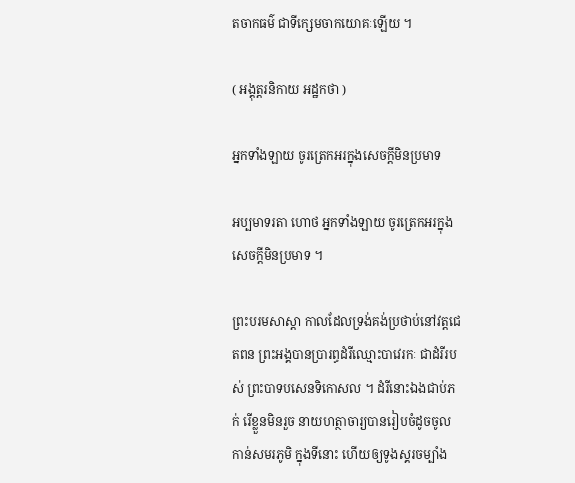តចាកធម៌ ជាទីក្សេមចាកយោគៈឡើយ ។

( អង្គុត្តរនិកាយ អដ្ឋកថា )

អ្នកទាំងឡាយ ចូរត្រេកអរក្នុងសេចក្តីមិនប្រមាទ

អប្បមាទរតា ហោថ អ្នកទាំងឡាយ ចូរត្រេកអរក្នុងសេចក្តីមិនប្រមាទ ។

ព្រះបរមសាស្តា កាលដែលទ្រង់គង់ប្រថាប់នៅវត្តជេតពន ព្រះអង្គបានប្រារព្ធដំរីឈ្មោះបាវេរកៈ ជាដំរីរបស់ ព្រះបាទបសេនទិកោសល ។ ដំរីនោះឯងជាប់ភក់ រើខ្លួនមិនរួច នាយហត្ថាចារ្យបានរៀបចំដូចចូលកាន់សមរភូមិ ក្នុងទីនោះ ហើយឲ្យទូងស្គរចម្បាំង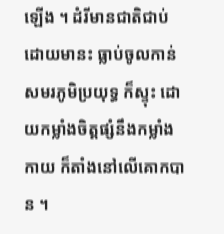ឡើង ។ ដំរីមានជាតិជាប់ដោយមានះ ធ្លាប់ចូលកាន់សមរភូមិប្រយុទ្ធ ក៏ស្ទុះ ដោយកម្លាំងចិត្តផ្សំនឹងកម្លាំងកាយ ក៏តាំងនៅលើគោកបាន ។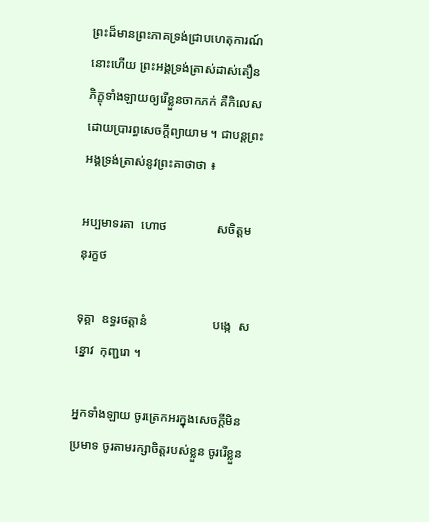ព្រះដ៏មានព្រះភាគទ្រង់ជ្រាបហេតុការណ៍នោះហើយ ព្រះអង្គទ្រង់ត្រាស់ដាស់តឿនភិក្ខុទាំងឡាយឲ្យរើខ្លួនចាកភក់ គឺកិលេស ដោយប្រារព្ធសេចក្តីព្យាយាម ។ ជាបន្តព្រះអង្គទ្រង់ត្រាស់នូវព្រះគាថាថា ៖

អប្បមាទរតា  ហោថ                សចិត្តមនុរក្ខថ

ទុគ្គា  ឧទ្ធរថត្តានំ                     បង្កេ  សន្នោវ  កុញ្ជរោ ។

អ្នកទាំងឡាយ ចូរត្រេកអរក្នុងសេចក្តីមិនប្រមាទ ចូរតាមរក្សាចិត្តរបស់ខ្លួន ចូររើខ្លួន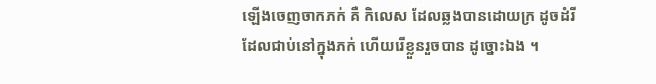ឡើងចេញចាកភក់ គឺ កិលេស ដែលឆ្លងបានដោយក្រ ដូចដំរីដែលជាប់នៅក្នុងភក់ ហើយរើខ្លួនរួចបាន ដូច្នោះឯង ។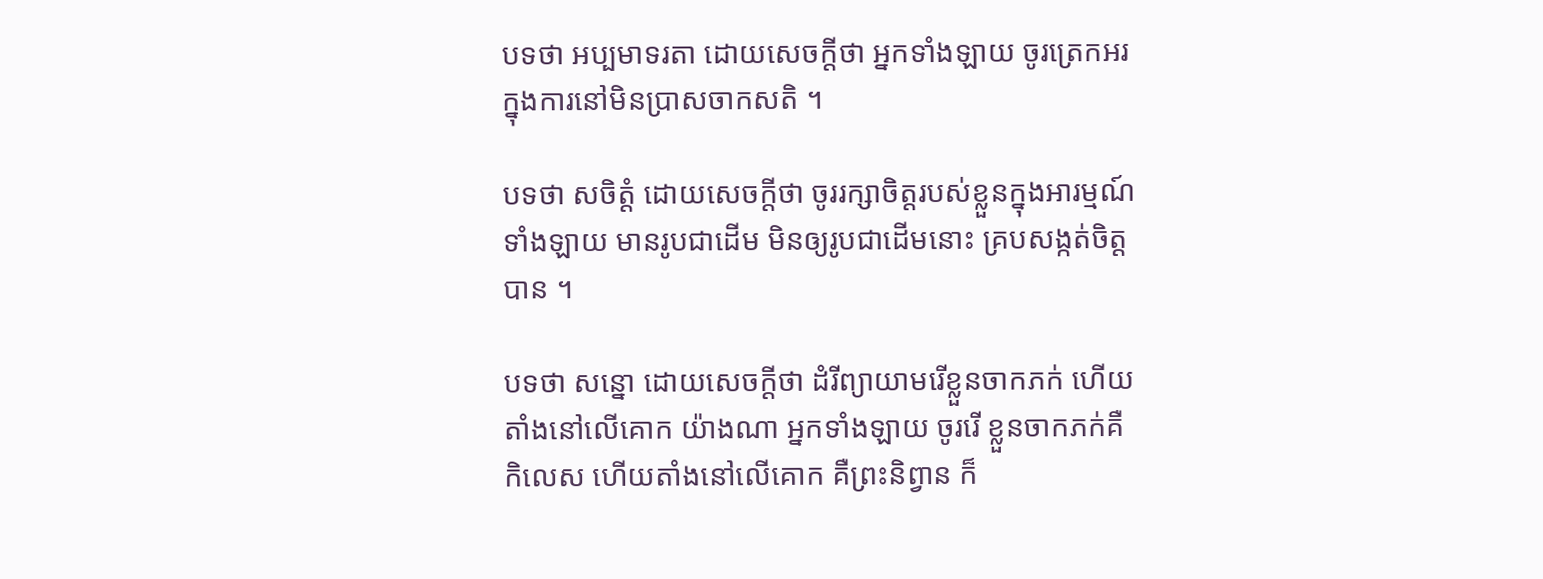បទថា អប្បមាទរតា ដោយសេចក្តីថា អ្នកទាំងឡាយ ចូរត្រេកអរក្នុងការនៅមិនប្រាសចាកសតិ ។

បទថា សចិត្តំ ដោយសេចក្តីថា ចូររក្សាចិត្តរបស់ខ្លួនក្នុងអារម្មណ៍ទាំងឡាយ មានរូបជាដើម មិនឲ្យរូបជាដើមនោះ គ្របសង្កត់ចិត្តបាន ។

បទថា សន្នោ ដោយសេចក្តីថា ដំរីព្យាយាមរើខ្លួនចាកភក់ ហើយតាំងនៅលើគោក យ៉ាងណា អ្នកទាំងឡាយ ចូររើ ខ្លួនចាកភក់គឺកិលេស ហើយតាំងនៅលើគោក គឺព្រះនិព្វាន ក៏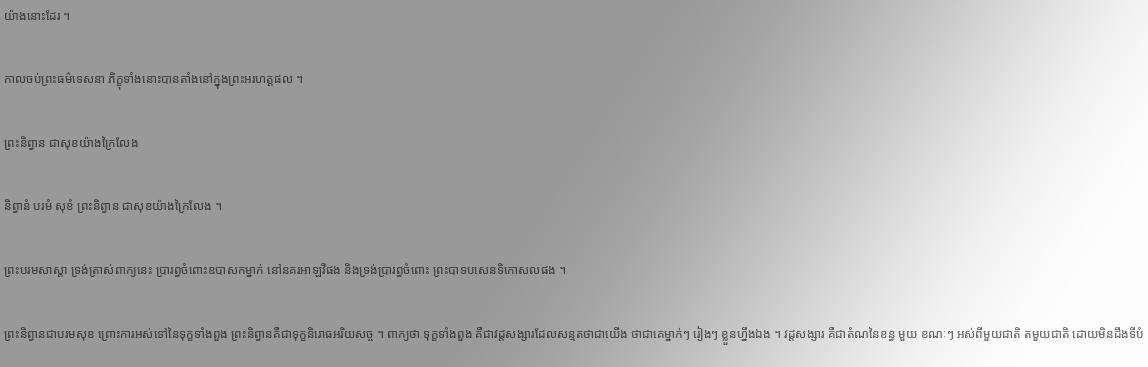យ៉ាងនោះដែរ ។

កាលចប់ព្រះធម៌ទេសនា ភិក្ខុទាំងនោះបានតាំងនៅក្នុងព្រះអរហត្តផល ។

ព្រះនិព្វាន ជាសុខយ៉ាងក្រៃលែង

និព្វានំ បរមំ សុខំ ព្រះនិព្វាន ជាសុខយ៉ាងក្រៃលែង ។

ព្រះបរមសាស្តា ទ្រង់ត្រាស់ពាក្យនេះ ប្រារព្ធចំពោះឧបាសកម្នាក់ នៅនគរអាឡវីផង និងទ្រង់ប្រារព្ធចំពោះ ព្រះបាទបសេនទិកោសលផង ។

ព្រះនិព្វានជាបរមសុខ ព្រោះការអស់ទៅនៃទុក្ខទាំងពួង ព្រះនិព្វានគឺជាទុក្ខនិរោធអរិយសច្ច ។ ពាក្យថា ទុក្ខទាំងពួង គឺជាវដ្តសង្សារដែលសន្មតថាជាយើង ថាជាគេម្នាក់ៗ រៀងៗ ខ្លួនហ្នឹងឯង ។ វដ្តសង្សារ គឺជាតំណនៃខន្ធ មួយ ខណៈៗ អស់ពីមួយជាតិ តមួយជាតិ ដោយមិនដឹងទីបំ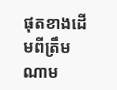ផុតខាងដើមពីត្រឹមណាម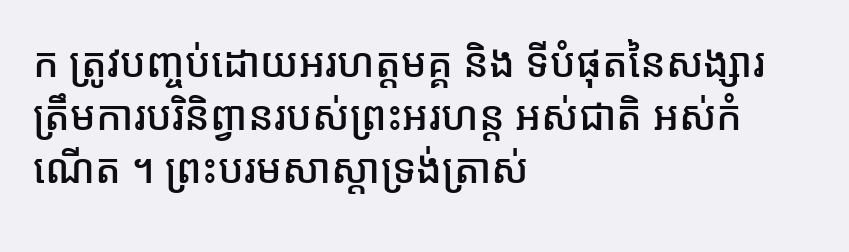ក ត្រូវបញ្ចប់ដោយអរហត្តមគ្គ និង ទីបំផុតនៃសង្សារត្រឹមការបរិនិព្វានរបស់ព្រះអរហន្ត អស់ជាតិ អស់កំណើត ។ ព្រះបរមសាស្តាទ្រង់ត្រាស់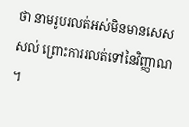ថា នាមរូបរលត់អស់មិនមានសេសសល់ ព្រោះការរលត់ទៅនៃវិញ្ញាណ ។